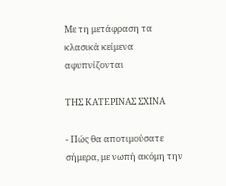Με τη μετάφραση τα κλασικά κείμενα αφυπνίζονται

ΤΗΣ ΚΑΤΕΡΙΝΑΣ ΣΧΙΝΑ

- Πώς θα αποτιμούσατε σήμερα, με νωπή ακόμη την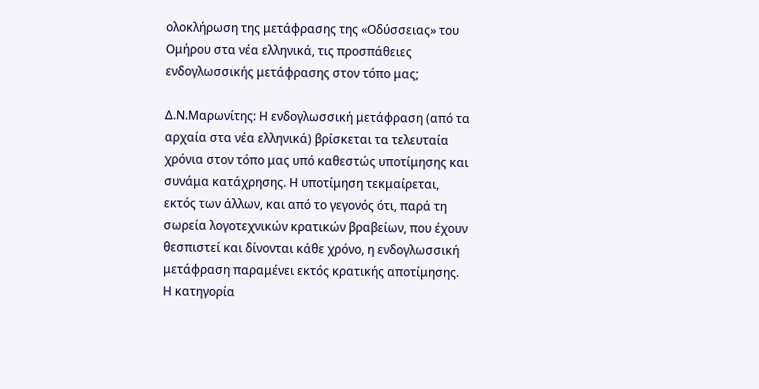ολοκλήρωση της μετάφρασης της «Οδύσσειας» του Ομήρου στα νέα ελληνικά, τις προσπάθειες ενδογλωσσικής μετάφρασης στον τόπο μας;

Δ.Ν.Μαρωνίτης: Η ενδογλωσσική μετάφραση (από τα αρχαία στα νέα ελληνικά) βρίσκεται τα τελευταία χρόνια στον τόπο μας υπό καθεστώς υποτίμησης και συνάμα κατάχρησης. Η υποτίμηση τεκμαίρεται, εκτός των άλλων, και από το γεγονός ότι, παρά τη σωρεία λογοτεχνικών κρατικών βραβείων, που έχουν θεσπιστεί και δίνονται κάθε χρόνο, η ενδογλωσσική μετάφραση παραμένει εκτός κρατικής αποτίμησης. Η κατηγορία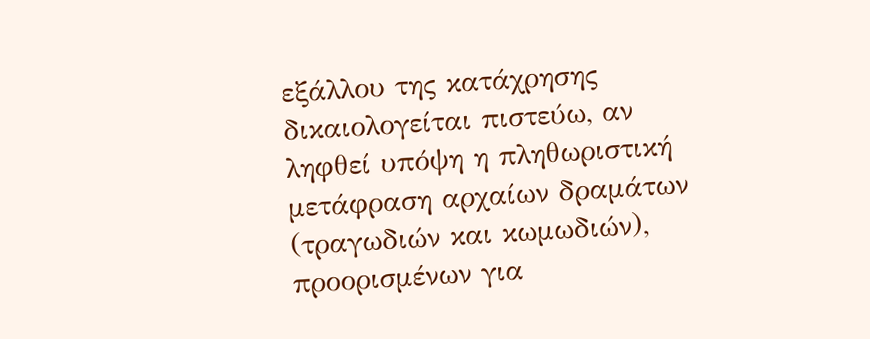εξάλλου της κατάχρησης δικαιολογείται πιστεύω, αν ληφθεί υπόψη η πληθωριστική μετάφραση αρχαίων δραμάτων (τραγωδιών και κωμωδιών), προορισμένων για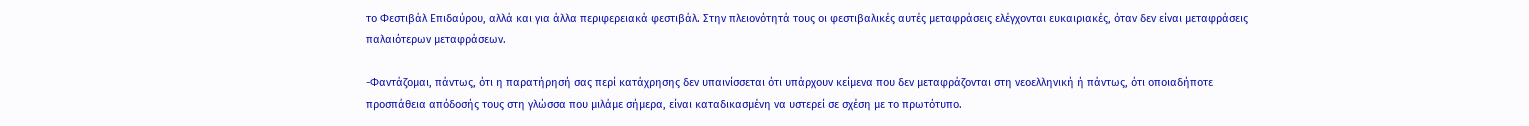το Φεστιβάλ Επιδαύρου, αλλά και για άλλα περιφερειακά φεστιβάλ. Στην πλειονότητά τους οι φεστιβαλικές αυτές μεταφράσεις ελέγχονται ευκαιριακές, όταν δεν είναι μεταφράσεις παλαιότερων μεταφράσεων.

-Φαντάζομαι, πάντως, ότι η παρατήρησή σας περί κατάχρησης δεν υπαινίσσεται ότι υπάρχουν κείμενα που δεν μεταφράζονται στη νεοελληνική ή πάντως, ότι οποιαδήποτε προσπάθεια απόδοσής τους στη γλώσσα που μιλάμε σήμερα, είναι καταδικασμένη να υστερεί σε σχέση με το πρωτότυπο.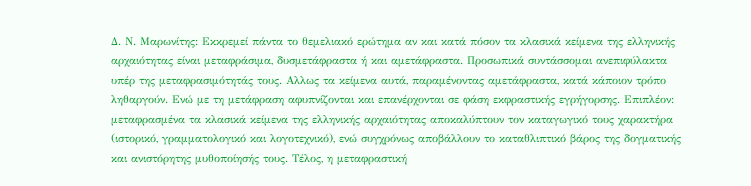Δ. Ν. Μαρωνίτης: Εκκρεμεί πάντα το θεμελιακό ερώτημα αν και κατά πόσον τα κλασικά κείμενα της ελληνικής αρχαιότητας είναι μεταφράσιμα, δυσμετάφραστα ή και αμετάφραστα. Προσωπικά συντάσσομαι ανεπιφύλακτα υπέρ της μεταφρασιμότητάς τους. Αλλως τα κείμενα αυτά, παραμένοντας αμετάφραστα, κατά κάποιον τρόπο ληθαργούν. Ενώ με τη μετάφραση αφυπνίζονται και επανέρχονται σε φάση εκφραστικής εγρήγορσης. Επιπλέον: μεταφρασμένα τα κλασικά κείμενα της ελληνικής αρχαιότητας αποκαλύπτουν τον καταγωγικό τους χαρακτήρα (ιστορικό, γραμματολογικό και λογοτεχνικό), ενώ συγχρόνως αποβάλλουν το καταθλιπτικό βάρος της δογματικής και ανιστόρητης μυθοποίησής τους. Τέλος, η μεταφραστική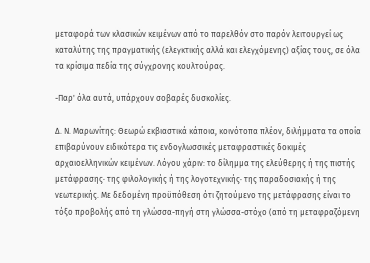μεταφορά των κλασικών κειμένων από το παρελθόν στο παρόν λειτουργεί ως καταλύτης της πραγματικής (ελεγκτικής αλλά και ελεγχόμενης) αξίας τους, σε όλα τα κρίσιμα πεδία της σύγχρονης κουλτούρας.

-Παρ' όλα αυτά, υπάρχουν σοβαρές δυσκολίες.

Δ. Ν. Μαρωνίτης: Θεωρώ εκβιαστικά κάποια, κοινότοπα πλέον, διλήμματα τα οποία επιβαρύνουν ειδικότερα τις ενδογλωσσικές μεταφραστικές δοκιμές αρχαιοελληνικών κειμένων. Λόγου χάριν: το δίλημμα της ελεύθερης ή της πιστής μετάφρασης· της φιλολογικής ή της λογοτεχνικής· της παραδοσιακής ή της νεωτερικής. Με δεδομένη προϋπόθεση ότι ζητούμενο της μετάφρασης είναι το τόξο προβολής από τη γλώσσα-πηγή στη γλώσσα-στόχο (από τη μεταφραζόμενη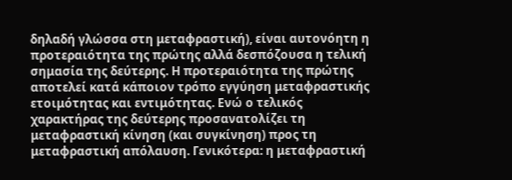δηλαδή γλώσσα στη μεταφραστική), είναι αυτονόητη η προτεραιότητα της πρώτης αλλά δεσπόζουσα η τελική σημασία της δεύτερης. Η προτεραιότητα της πρώτης αποτελεί κατά κάποιον τρόπο εγγύηση μεταφραστικής ετοιμότητας και εντιμότητας. Ενώ ο τελικός χαρακτήρας της δεύτερης προσανατολίζει τη μεταφραστική κίνηση (και συγκίνηση) προς τη μεταφραστική απόλαυση. Γενικότερα: η μεταφραστική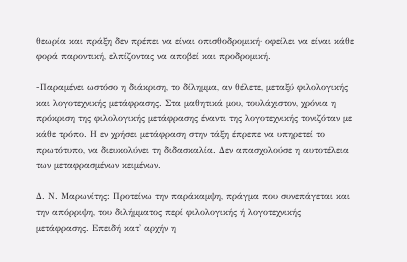θεωρία και πράξη δεν πρέπει να είναι οπισθοδρομική· οφείλει να είναι κάθε φορά παροντική, ελπίζοντας να αποβεί και προδρομική.

-Παραμένει ωστόσο η διάκριση, το δίλημμα, αν θέλετε, μεταξύ φιλολογικής και λογοτεχνικής μετάφρασης. Στα μαθητικά μου, τουλάχιστον, χρόνια η πρόκριση της φιλολογικής μετάφρασης έναντι της λογοτεχνικής τονιζόταν με κάθε τρόπο. Η εν χρήσει μετάφραση στην τάξη έπρεπε να υπηρετεί το πρωτότυπο, να διευκολύνει τη διδασκαλία. Δεν απασχολούσε η αυτοτέλεια των μεταφρασμένων κειμένων.

Δ. Ν. Μαρωνίτης: Προτείνω την παράκαμψη, πράγμα που συνεπάγεται και την απόρριψη, του διλήμματος περί φιλολογικής ή λογοτεχνικής μετάφρασης. Επειδή κατ' αρχήν η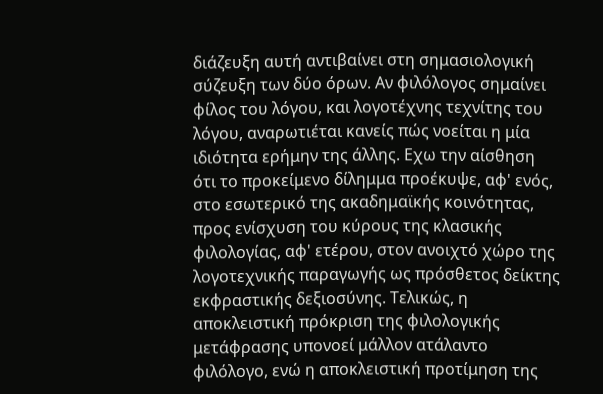διάζευξη αυτή αντιβαίνει στη σημασιολογική σύζευξη των δύο όρων. Αν φιλόλογος σημαίνει φίλος του λόγου, και λογοτέχνης τεχνίτης του λόγου, αναρωτιέται κανείς πώς νοείται η μία ιδιότητα ερήμην της άλλης. Εχω την αίσθηση ότι το προκείμενο δίλημμα προέκυψε, αφ' ενός, στο εσωτερικό της ακαδημαϊκής κοινότητας, προς ενίσχυση του κύρους της κλασικής φιλολογίας, αφ' ετέρου, στον ανοιχτό χώρο της λογοτεχνικής παραγωγής ως πρόσθετος δείκτης εκφραστικής δεξιοσύνης. Τελικώς, η αποκλειστική πρόκριση της φιλολογικής μετάφρασης υπονοεί μάλλον ατάλαντο φιλόλογο, ενώ η αποκλειστική προτίμηση της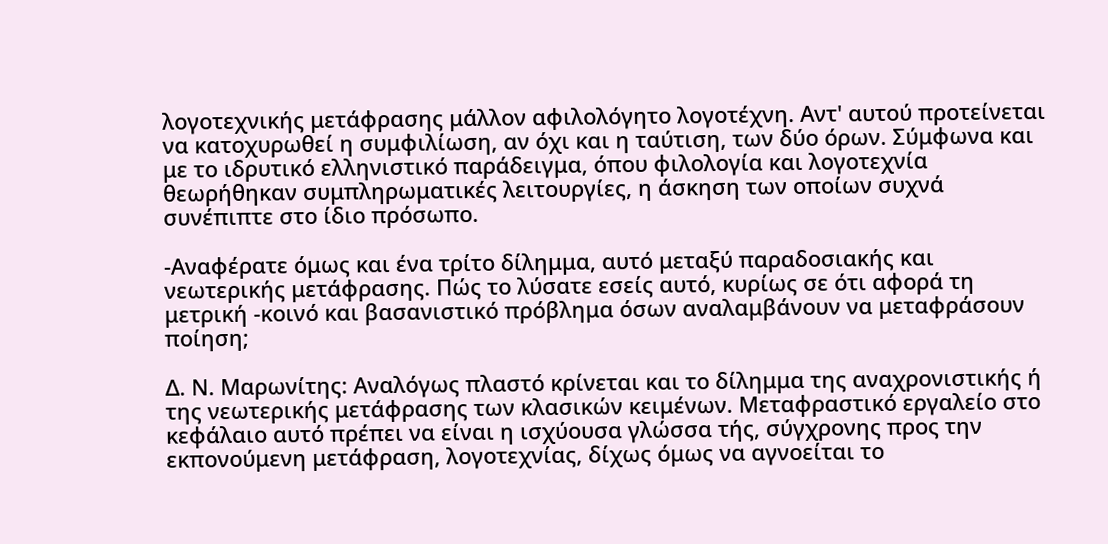λογοτεχνικής μετάφρασης μάλλον αφιλολόγητο λογοτέχνη. Αντ' αυτού προτείνεται να κατοχυρωθεί η συμφιλίωση, αν όχι και η ταύτιση, των δύο όρων. Σύμφωνα και με το ιδρυτικό ελληνιστικό παράδειγμα, όπου φιλολογία και λογοτεχνία θεωρήθηκαν συμπληρωματικές λειτουργίες, η άσκηση των οποίων συχνά συνέπιπτε στο ίδιο πρόσωπο.

-Αναφέρατε όμως και ένα τρίτο δίλημμα, αυτό μεταξύ παραδοσιακής και νεωτερικής μετάφρασης. Πώς το λύσατε εσείς αυτό, κυρίως σε ότι αφορά τη μετρική -κοινό και βασανιστικό πρόβλημα όσων αναλαμβάνουν να μεταφράσουν ποίηση;

Δ. Ν. Μαρωνίτης: Αναλόγως πλαστό κρίνεται και το δίλημμα της αναχρονιστικής ή της νεωτερικής μετάφρασης των κλασικών κειμένων. Μεταφραστικό εργαλείο στο κεφάλαιο αυτό πρέπει να είναι η ισχύουσα γλώσσα τής, σύγχρονης προς την εκπονούμενη μετάφραση, λογοτεχνίας, δίχως όμως να αγνοείται το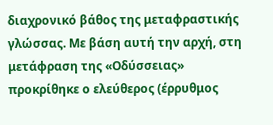διαχρονικό βάθος της μεταφραστικής γλώσσας. Με βάση αυτή την αρχή, στη μετάφραση της «Οδύσσειας» προκρίθηκε ο ελεύθερος (έρρυθμος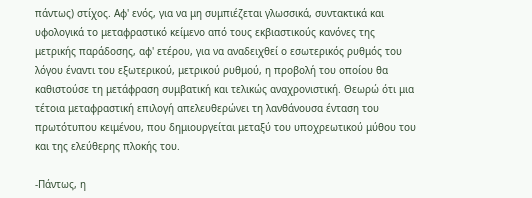πάντως) στίχος. Αφ' ενός, για να μη συμπιέζεται γλωσσικά, συντακτικά και υφολογικά το μεταφραστικό κείμενο από τους εκβιαστικούς κανόνες της μετρικής παράδοσης, αφ' ετέρου, για να αναδειχθεί ο εσωτερικός ρυθμός του λόγου έναντι του εξωτερικού, μετρικού ρυθμού, η προβολή του οποίου θα καθιστούσε τη μετάφραση συμβατική και τελικώς αναχρονιστική. Θεωρώ ότι μια τέτοια μεταφραστική επιλογή απελευθερώνει τη λανθάνουσα ένταση του πρωτότυπου κειμένου, που δημιουργείται μεταξύ του υποχρεωτικού μύθου του και της ελεύθερης πλοκής του.

-Πάντως, η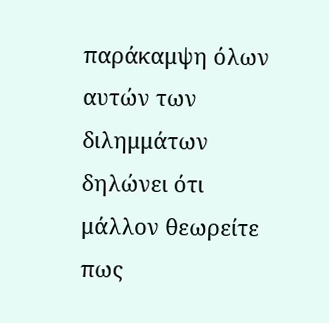παράκαμψη όλων αυτών των διλημμάτων δηλώνει ότι μάλλον θεωρείτε πως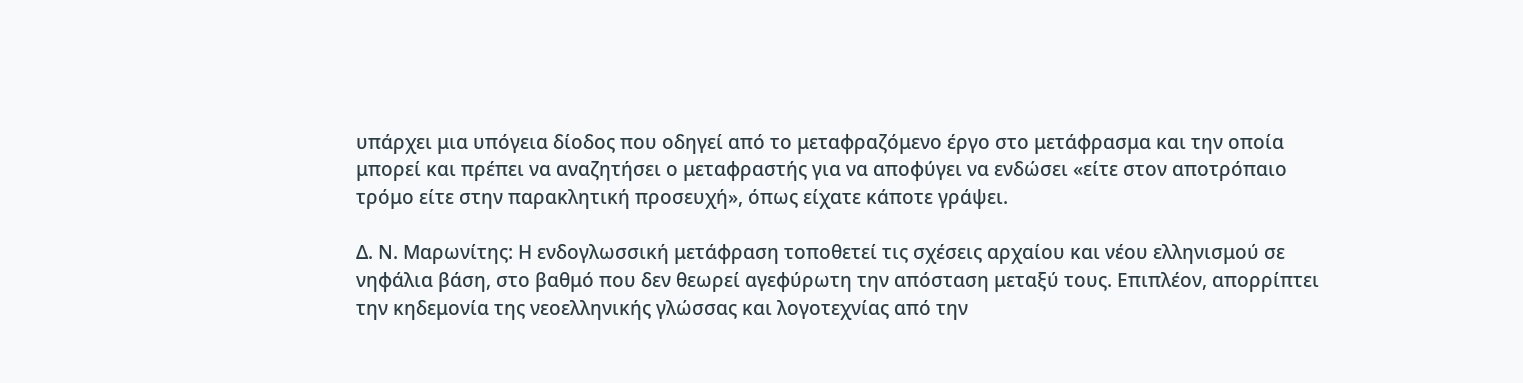υπάρχει μια υπόγεια δίοδος που οδηγεί από το μεταφραζόμενο έργο στο μετάφρασμα και την οποία μπορεί και πρέπει να αναζητήσει ο μεταφραστής για να αποφύγει να ενδώσει «είτε στον αποτρόπαιο τρόμο είτε στην παρακλητική προσευχή», όπως είχατε κάποτε γράψει.

Δ. Ν. Μαρωνίτης: Η ενδογλωσσική μετάφραση τοποθετεί τις σχέσεις αρχαίου και νέου ελληνισμού σε νηφάλια βάση, στο βαθμό που δεν θεωρεί αγεφύρωτη την απόσταση μεταξύ τους. Επιπλέον, απορρίπτει την κηδεμονία της νεοελληνικής γλώσσας και λογοτεχνίας από την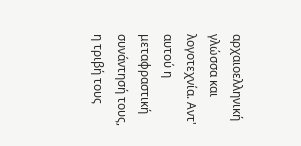αρχαιοελληνική γλώσσα και λογοτεχνία. Αντ' αυτού η μεταφραστική συνάντησή τους, η τριβή τους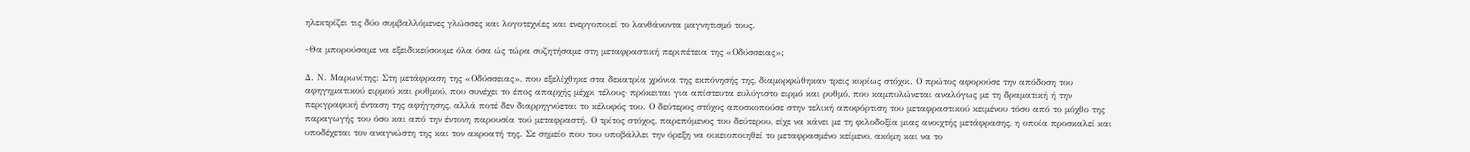ηλεκτρίζει τις δύο συμβαλλόμενες γλώσσες και λογοτεχνίες και ενεργοποιεί το λανθάνοντα μαγνητισμό τους.

-Θα μπορούσαμε να εξειδικεύσουμε όλα όσα ώς τώρα συζητήσαμε στη μεταφραστική περιπέτεια της «Οδύσσειας»;

Δ. Ν. Μαρωνίτης: Στη μετάφραση της «Οδύσσειας», που εξελίχθηκε στα δεκατρία χρόνια της εκπόνησής της, διαμορφώθηκαν τρεις κυρίως στόχοι. Ο πρώτος αφορούσε την απόδοση του αφηγηματικού ειρμού και ρυθμού, που συνέχει το έπος απαρχής μέχρι τέλους· πρόκειται για απίστευτα ευλύγιστο ειρμό και ρυθμό, που καμπυλώνεται αναλόγως με τη δραματική ή την περιγραφική ένταση της αφήγησης, αλλά ποτέ δεν διαρρηγνύεται το κέλυφός του. Ο δεύτερος στόχος αποσκοπούσε στην τελική αποφόρτιση του μεταφραστικού κειμένου τόσο από το μόχθο της παραγωγής του όσο και από την έντονη παρουσία τού μεταφραστή. Ο τρίτος στόχος, παρεπόμενος του δεύτερου, είχε να κάνει με τη φιλοδοξία μιας ανοιχτής μετάφρασης, η οποία προσκαλεί και υποδέχεται τον αναγνώστη της και τον ακροατή της. Σε σημείο που του υποβάλλει την όρεξη να οικειοποιηθεί το μεταφρασμένο κείμενο, ακόμη και να το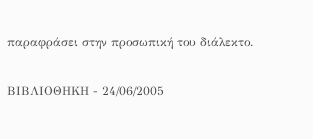παραφράσει στην προσωπική του διάλεκτο.


ΒΙΒΛΙΟΘΗΚΗ - 24/06/2005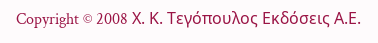Copyright © 2008 Χ. Κ. Τεγόπουλος Εκδόσεις Α.Ε.